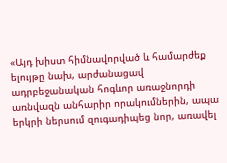«Այդ խիստ հիմնավորված և համարժեք ելույթը նախ, արժանացավ ադրբեջանական հոգևոր առաջնորդի առնվազն անհարիր որակումներին, ապա երկրի ներսում զուգադիպեց նոր, առավել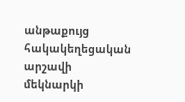անթաքույց հակակեղեցական արշավի մեկնարկի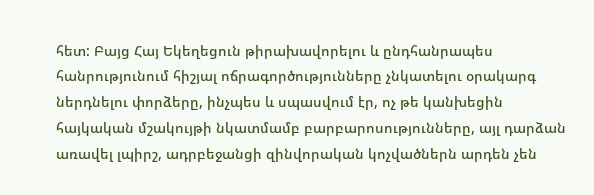հետ: Բայց Հայ Եկեղեցուն թիրախավորելու և ընդհանրապես հանրությունում հիշյալ ոճրագործությունները չնկատելու օրակարգ ներդնելու փորձերը, ինչպես և սպասվում էր, ոչ թե կանխեցին հայկական մշակույթի նկատմամբ բարբարոսությունները, այլ դարձան առավել լպիրշ, ադրբեջանցի զինվորական կոչվածներն արդեն չեն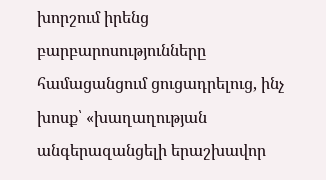խորշում իրենց բարբարոսությունները համացանցում ցուցադրելուց, ինչ խոսք՝ «խաղաղության անգերազանցելի երաշխավոր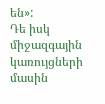են»:
Դե իսկ միջազգային կառույցների մասին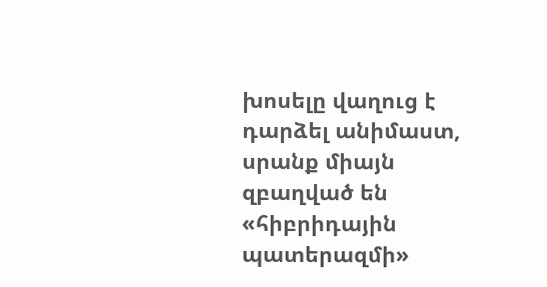խոսելը վաղուց է դարձել անիմաստ, սրանք միայն զբաղված են «հիբրիդային պատերազմի»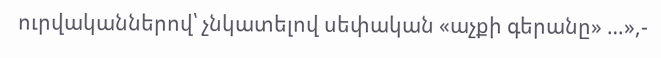ուրվականներով՝ չնկատելով սեփական «աչքի գերանը» …»,-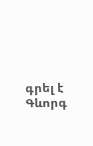գրել է Գևորգ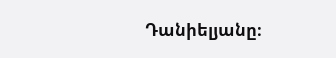Դանիելյանը։